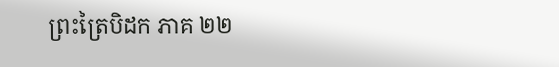ព្រះត្រៃបិដក ភាគ ២២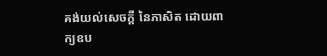គង់យល់សេចក្តី នៃភាសិត ដោយពាក្យឧប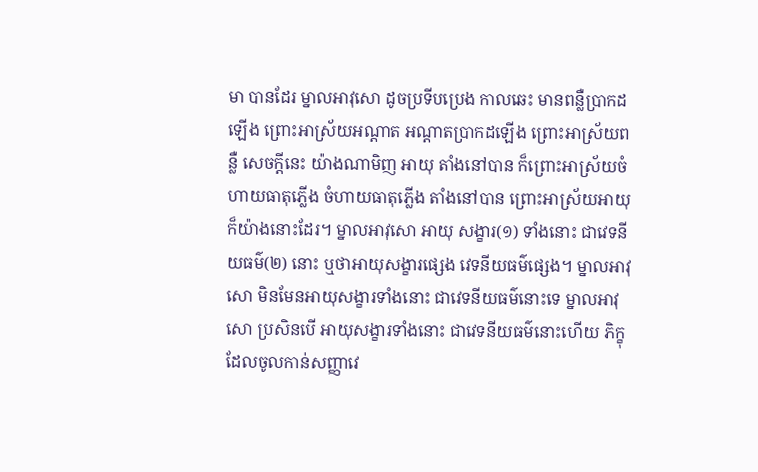មា បានដែរ ម្នាលអាវុសោ ដូចប្រទីបប្រេង កាលឆេះ មានពន្លឺប្រាកដឡើង ព្រោះអាស្រ័យអណ្តាត អណ្តាតប្រាកដឡើង ព្រោះអាស្រ័យពន្លឺ សេចក្តីនេះ យ៉ាងណាមិញ អាយុ តាំងនៅបាន ក៏ព្រោះអាស្រ័យចំហាយធាតុភ្លើង ចំហាយធាតុភ្លើង តាំងនៅបាន ព្រោះអាស្រ័យអាយុ ក៏យ៉ាងនោះដែរ។ ម្នាលអាវុសោ អាយុ សង្ខារ(១) ទាំងនោះ ជាវេទនីយធម៌(២) នោះ ឬថាអាយុសង្ខារផ្សេង វេទនីយធម៌ផ្សេង។ ម្នាលអាវុសោ មិនមែនអាយុសង្ខារទាំងនោះ ជាវេទនីយធម៌នោះទេ ម្នាលអាវុសោ ប្រសិនបើ អាយុសង្ខារទាំងនោះ ជាវេទនីយធម៌នោះហើយ ភិក្ខុដែលចូលកាន់សញ្ញាវេ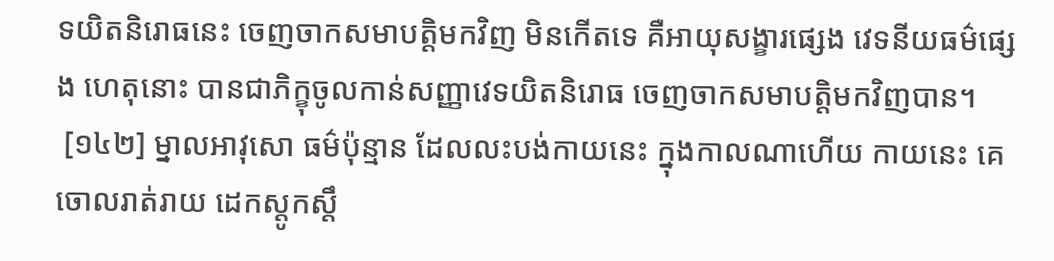ទយិតនិរោធនេះ ចេញចាកសមាបត្តិមកវិញ មិនកើតទេ គឺអាយុសង្ខារផ្សេង វេទនីយធម៌ផ្សេង ហេតុនោះ បានជាភិក្ខុចូលកាន់សញ្ញាវេទយិតនិរោធ ចេញចាកសមាបត្តិមកវិញបាន។
 [១៤២] ម្នាលអាវុសោ ធម៌ប៉ុន្មាន ដែលលះបង់កាយនេះ ក្នុងកាលណាហើយ កាយនេះ គេចោលរាត់រាយ ដេកស្តូកស្តឹ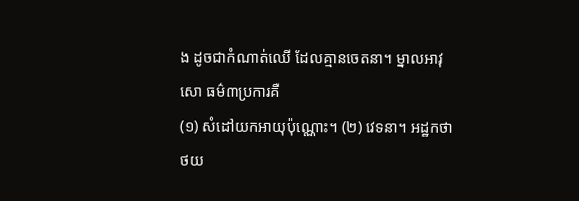ង ដូចជាកំណាត់ឈើ ដែលគ្មានចេតនា។ ម្នាលអាវុសោ ធម៌៣ប្រការគឺ
(១) សំដៅយកអាយុប៉ុណ្ណោះ។ (២) វេទនា។ អដ្ឋកថា
ថយ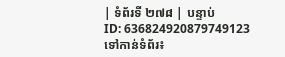| ទំព័រទី ២៧៨ | បន្ទាប់
ID: 636824920879749123
ទៅកាន់ទំព័រ៖